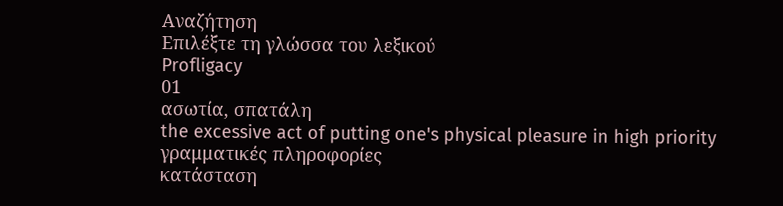Αναζήτηση
Επιλέξτε τη γλώσσα του λεξικού
Profligacy
01
ασωτία, σπατάλη
the excessive act of putting one's physical pleasure in high priority
γραμματικές πληροφορίες
κατάσταση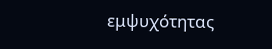εμψυχότητας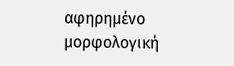αφηρημένο
μορφολογική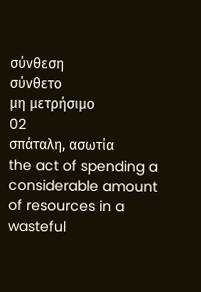σύνθεση
σύνθετο
μη μετρήσιμο
02
σπάταλη, ασωτία
the act of spending a considerable amount of resources in a wasteful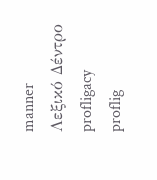manner
Λεξικό Δέντρο
profligacy
proflig